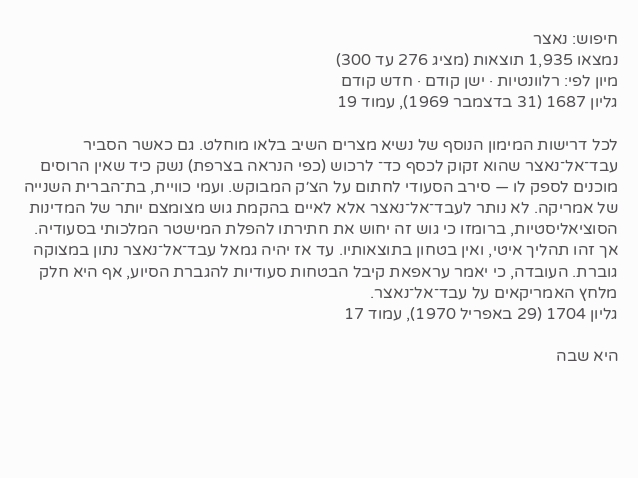חיפוש: נאצר
נמצאו 1,935 תוצאות (מציג 276 עד 300)
מיון לפי: רלוונטיות · ישן קודם · חדש קודם
גליון 1687 (31 בדצמבר 1969), עמוד 19

לכל דרישות המימון הנוסף של נשיא מצרים השיב בלאו מוחלט. גם כאשר הסביר עבד־אל־נאצר שהוא זקוק לכסף כד־ לרכוש (כפי הנראה בצרפת) נשק כיד שאין הרוסים מוכנים לספק לו — סירב הסעודי לחתום על הצ׳ק המבוקש. ועמי כוויית, בת־הברית השנייה של אמריקה. לא נותר לעבד־אל־נאצר אלא לאיים בהקמת גוש מצומצם יותר של המדינות הסוציאליסטיות, ברומזו כי גוש זה יחוש את חתירתו להפלת המישטר המלכותי בסעודיה. אך זהו תהליך איטי, ואין בטחון בתוצאותיו. עד אז יהיה גמאל עבד־אל־נאצר נתון במצוקה גוברת. העובדה, כי יאמר עראפאת קיבל הבטחות סעודיות להגברת הסיוע, אף היא חלק מלחץ האמריקאים על עבד־אל־נאצר.
גליון 1704 (29 באפריל 1970), עמוד 17

היא שבה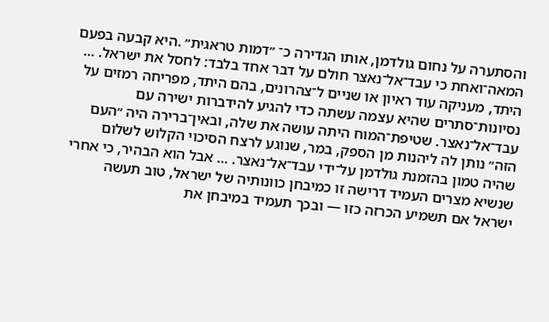והסתערה על נחום גולדמן, אותו הגדירה כ־ ״דמות טראגית״ .היא קבעה בפעם המאה־ואחת כי עבד־אל־נאצר חולם על דבר אחד בלבד: לחסל את ישראל. … היתד, מעניקה עוד ראיון או שניים ל־צהרונים, בהם היתד, מפריחה רמזים על נסיונות־סתרים שהיא עצמה עשתה כדי להגיע להידברות ישירה עם עבד־אל־נאצר. שטיפת־המוח היתה עושה את שלה, ובאין־ברירה היה ״העם הזה״ נותן לה ליהנות מן הספק, במר, שנוגע לרצח הסיכוי הקלוש לשלום שהיה טמון בהזמנת גולדמן על־ידי עבד־אל־נאצר. … אבל הוא הבהיר, כי אחרי שנשיא מצרים העמיד דרישה זו כמיבחן כוונותיה של ישראל, טוב תעשה ישראל אם תשמיע הכרזה כזו — ובכך תעמיד במיבחן את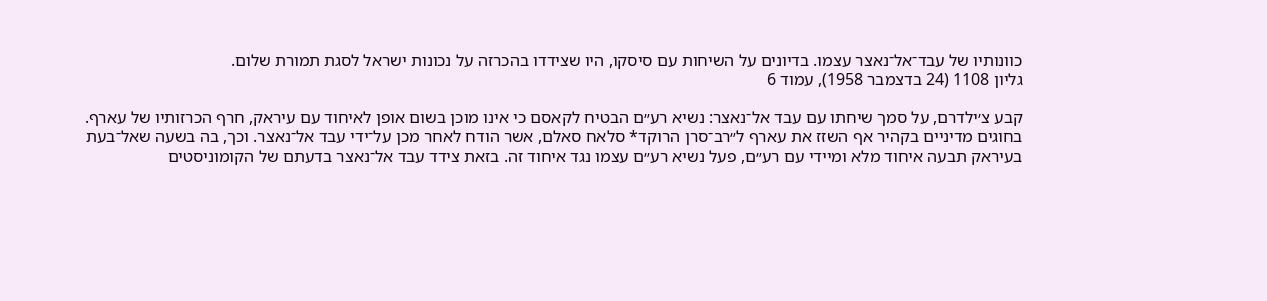כוונותיו של עבד־אל־נאצר עצמו. בדיונים על השיחות עם סיסקו, היו שצידדו בהכרזה על נכונות ישראל לסגת תמורת שלום.
גליון 1108 (24 בדצמבר 1958), עמוד 6

קבע צ׳ילדרם, על סמך שיחתו עם עבד אל־נאצר: נשיא רע״ם הבטיח לקאסם כי אינו מוכן בשום אופן לאיחוד עם עיראק, חרף הכרזותיו של עארף. בחוגים מדיניים בקהיר אף השזז את עארף ל״רב־סרן הרוקד* סלאח סאלם, אשר הודח לאחר מכן על־ידי עבד אל־נאצר. וכך, בה בשעה שאל־בעת בעיראק תבעה איחוד מלא ומיידי עם רע״ם, פעל נשיא רע״ם עצמו נגד איחוד זה. בזאת צידד עבד אל־נאצר בדעתם של הקומוניסטים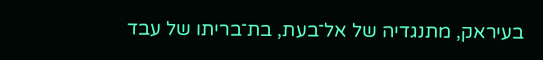בעיראק, מתנגדיה של אל־בעת, בת־בריתו של עבד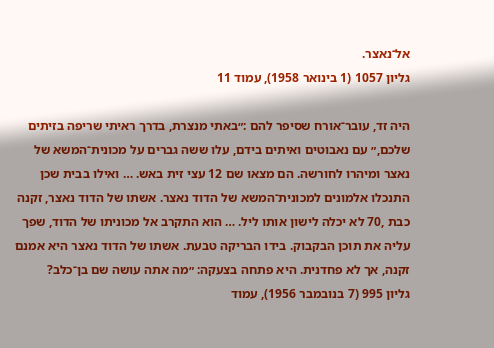אל־נאצר.
גליון 1057 (1 בינואר 1958), עמוד 11

היה זד, עובר־אורח שסיפר להם :״באתי מנצרת, בדרך ראיתי שריפה בזיתים שלכם,״ עם נאבוטים ואיתים בידם, עלו ששה גברים על מכונית־המשא של נאצר ומיהרו לחורשה. הם מצאו שם 12 עצי זית באש. … ואילו בבית שכן התנכלו אלמונים למכונית־המשא של הדוד נאצר. אשתו של הדוד נאצר, זקנה כבת ,70 לא יכלה לישון אותו ליל. … הוא התקרב אל מכוניתו של הדוד, שפך עליה את תוכן הבקבוק. בידו הבריקה טבעת. אשתו של הדוד נאצר היא אמנם זקנה, אך לא פחדנית. היא פתחה בצעקה: ״מה אתה עושה שם בן־כלב?
גליון 995 (7 בנובמבר 1956), עמוד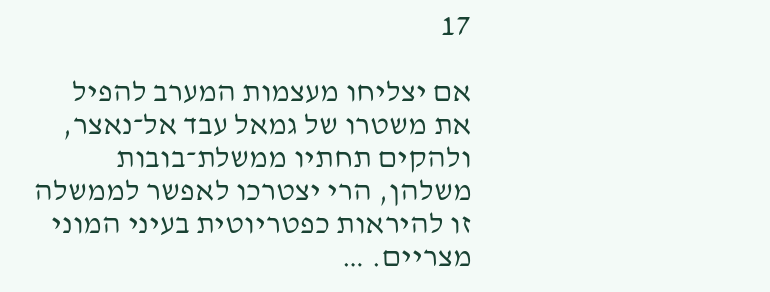17

אם יצליחו מעצמות המערב להפיל את משטרו של גמאל עבד אל־נאצר, ולהקים תחתיו ממשלת־בובות משלהן, הרי יצטרכו לאפשר לממשלה זו להיראות כפטריוטית בעיני המוני מצריים. …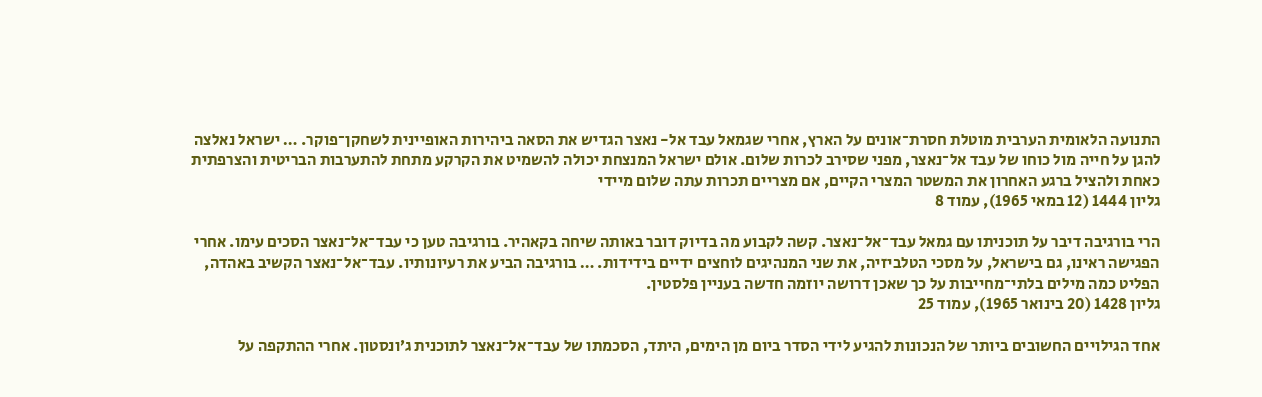התנועה הלאומית הערבית מוטלת חסרת־אונים על הארץ, אחרי שגמאל עבד אל- נאצר הגדיש את הסאה ביהירות האופיינית לשחקן־פוקר. … ישראל נאלצה להגן על חייה מול כוחו של עבד אל־נאצר, מפני שסירב לכרות שלום. אולם ישראל המנצחת יכולה להשמיט את הקרקע מתחת להתערבות הבריטית והצרפתית כאחת ולהציל ברגע האחרון את המשטר המצרי הקיים, אם מצריים תכרות עתה שלום מיידי
גליון 1444 (12 במאי 1965), עמוד 8

הרי בורגיבה דיבר על תוכניתו עם גמאל עבד־אל־נאצר. קשה לקבוע מה בדיוק דובר באותה שיחה בקאהיר. בורגיבה טען כי עבד־אל־נאצר הסכים עימו. אחרי הפגישה ראינו, גם בישראל, על מסכי הטלביזיה, את שני המנהיגים לוחצים ידיים בידידות. … בורגיבה הביע את רעיונותיו. עבד־אל־נאצר הקשיב באהדה, הפליט כמה מילים בלתי־מחייבות על כך שאכן דרושה יוזמה חדשה בעניין פלסטין.
גליון 1428 (20 בינואר 1965), עמוד 25

אחד הגילויים החשובים ביותר של הנכונות להגיע לידי הסדר ביום מן הימים, היתד, הסכמתו של עבד־אל־נאצר לתוכנית ג׳ונסטון. אחרי ההתקפה על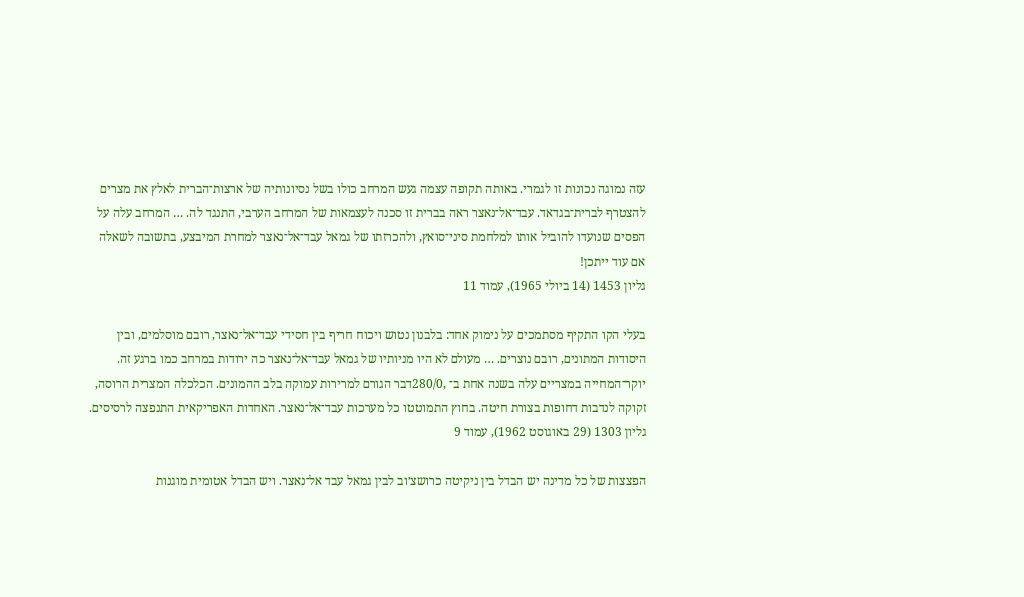עזה נמוגה נכונות זו לגמרי. באותה תקופה עצמה געש המרחב כולו בשל נסיונותיה של ארצות־הברית לאלץ את מצרים להצטרף לברית־בגדאד. עבד־אל־נאצר ראה בברית זו סכנה לעצמאות של המרחב הערבי, התנגד לה. … המרחב עלה על הפסים שנועדו להוביל אותו למלחמת סיני־סואץ, ולהכרזתו של גמאל עבד־אל־נאצר למחרת המיבצע, בתשובה לשאלה אם עוד ייתכן!
גליון 1453 (14 ביולי 1965), עמוד 11

בעלי הקו התקיף מסתמכים על נימוק אחד: בלבנון נטוש ויכוח חריף בין חסידי עבד־אל־נאצר, רובם מוסלמים, ובין היסודות המתונים, רובם נוצרים. … מעולם לא היו מניותיו של גמאל עבד־אל־נאצר כה ירודות במרחב כמו ברגע זה. יוקר־המחייה במצריים עלה בשנה אחת ב־ ,280/0דבר הגורם למרירות עמוקה בלב ההמונים. הכלכלה המצרית הרוסה, זקוקה לנדבות דחופות בצורת חיטה. בחוץ התמוטטו כל מערכות עבד־אל־נאצר. האחדות האפריקאית התנפצה לרסיסים.
גליון 1303 (29 באוגוסט 1962), עמוד 9

הפצצות של כל מדינה יש הבדל בין ניקיטה כרושצ׳וב לבין גמאל עבד אל־נאצר. ויש הבדל אטומית מוגנות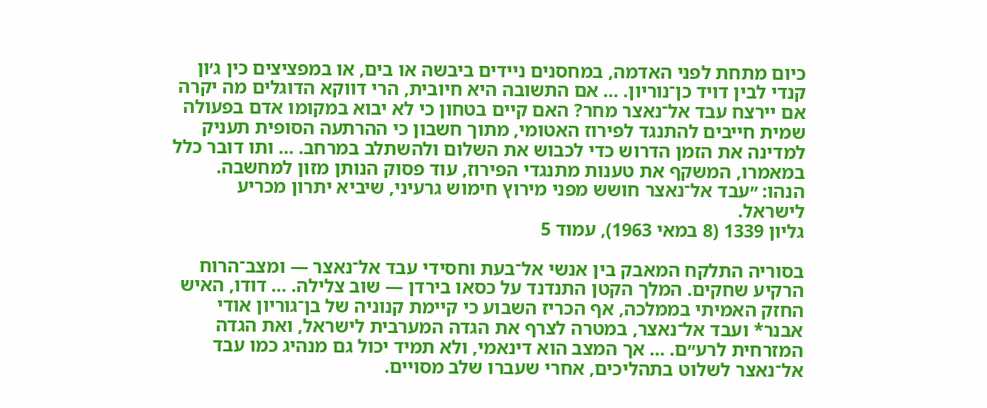כיום מתחת לפני האדמה, במחסנים ניידים ביבשה או בים, או במפציצים כין ג׳ון קנדי לבין דויד כן־נוריון. … אם התשובה היא חיובית, הרי דווקא הדוגלים מה יקרה אם יירצח עבד אל־נאצר מחר? האם קיים בטחון כי לא יבוא במקומו אדם בפעולה שמית חייבים להתנגד לפירוז האטומי, מתוך חשבון כי ההרתעה הסופית תעניק למדינה את הזמן הדרוש כדי לכבוש את השלום ולהשתלב במרחב. … ותו דובר כלל במאמרו, המשקף את טענות מתנגדי הפירוז, עוד פסוק הנותן מזון למחשבה. הנהו: ״עבד אל־נאצר חושש מפני מירוץ חימוש גרעיני, שיביא יתרון מכריע לישראל.
גליון 1339 (8 במאי 1963), עמוד 5

בסוריה התלקח המאבק בין אנשי אל־בעת וחסידי עבד אל־נאצר — ומצב־הרוח הרקיע שחקים. המלך הקטן התנדנד על כסאו בירדן — שוב צלילה. … דודו, האיש החזק האמיתי בממלכה, אף הכריז השבוע כי קיימת קנוניה של בן־גוריון אודי אבנר* ועבד אל־נאצר, במטרה לצרף את הגדה המערבית לישראל, ואת הגדה המזרחית לרע״ם. … אך המצב הוא דינאמי, ולא תמיד יכול גם מנהיג כמו עבד אל־נאצר לשלוט בתהליכים, אחרי שעברו שלב מסויים.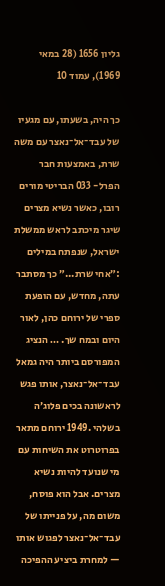גליון 1656 (28 במאי 1969), עמוד 10

כך היה, בשעתו, עם מגעיו של עבד־אל־נאצר עם משה שרת, באמצעות חבר הפרל- 033 הבריטי מורים רובו, כאשר נשיא מצרים שיגר מיכתב לראש ממשלת ישראל, שנפתח במילים :״אחי שרת...״ כך מסתבר עתה, מחדש, עם הופעת ספרי של ירוחם כהן, לאור היום ובמח שך. … הנציג המפורסם ביותר היה גמאל עבד־אל־נאצר, אותו פגש לראשונה בכים פלוג׳ה בשלהי .1949 ירוחם מתאר בפרוטרוט את השיחות עם מי שנועד להיות נשיא מצרים. אבל הוא פוסח, משום מה, על פנייתו של עבד־אל־נאצר לפגוש אותו — למחרת ביציע ההפיכה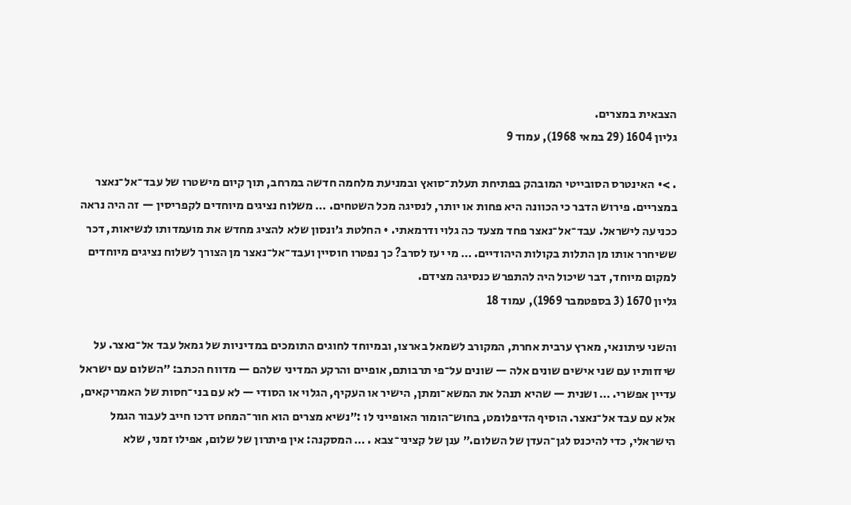הצבאית במצרים.
גליון 1604 (29 במאי 1968), עמוד 9

. >• האינטרס הסובייטי המובהק בפתיחת תעלת־סואץ ובמניעת מלחמה חדשה במרחב, תוך קיום מישטרו של עבד־אל־נאצר במצריים. פירוש הדבר כי הכוונה היא פחות או יותר, לנסיגה מכל השטחים. … משלוח נציגים מיוחדים לקפריסין — זה היה נראה ככניעה לישראל. עבד־אל־נאצר פחד מצעד כה גלוי ודרמאתי. • החלטת ג׳ונסון שלא להציג מחדש את מועמדותו לנשיאות, דכר ששיחרר אותו מן התלות בקולות היהודיים. … מי יעז לסרב? כך נפטרו חוסיין ועבד־אל־נאצר מן הצורך לשלוח נציגים מיוחדים למקום מיוחד, דבר שיכול היה להתפרש כנסיגה מצידם.
גליון 1670 (3 בספטמבר 1969), עמוד 18

והשני עיתונאי, מארץ ערבית אחרת, המקורב לשמאל בארצו, ובמיוחד לחוגים התומכים במדיניות של גמאל עבד אל־נאצר. על שיזזותיו עם שני אישים שונים אלה — שונים על־פי תרבותם, אופיים והרקע המדיני שלהם — מדווח הכתב: ״השלום עם ישראל עדיין אפשרי. … ושנית — שהיא תנהל את המשא־ומתן, הישיר או העקיף, הגלוי או הסודי — לא עם בני־חסות של האמריקאים, אלא עם עבד אל־נאצר. הוסיף הדיפלומט, בחוש־הומור האופייני לו :״נשיא מצרים הוא חור־המחט דרכו חייב לעבור הגמל הישראלי, כדי להיכנס לגן־העדן של השלום.״ ענן של קציני־צבא . … המסקנה: אין פיתרון של שלום, אפילו זמני, שלא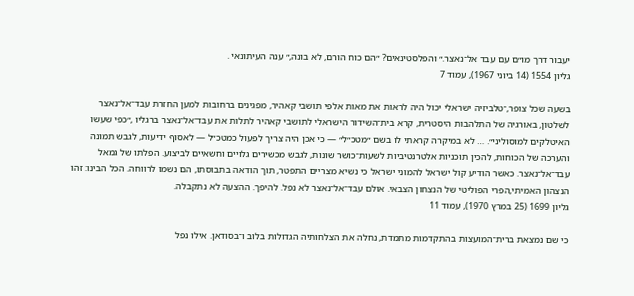יעבור דרך מו״ם עם עבד אל־נאצר.״ והפלסטינאים? ״הם כוח הורם, לא בונה,״ ענה העיתונאי .
גליון 1554 (14 ביוני 1967), עמוד 7

בשעה שכל צופר,־טלביזיה ישראלי יכול היה לראות את מאות אלפי תושבי קאהיר, מפגינים ברחובות למען החזרת עבד־אל־נאצר לשלטון, באורגיה של התלהבות היסטרית, קרא בית־השידור הישראלי לתושבי קאהיר לתלות את עבד־אל־נאצר ברגליו ,״כפי שעשו האיטלקים למוסוליני״. … לא במיקרה קראתי לו בשם ״מטכ״ל״ — כי אכן היה צריך לפעול כמטכ״ל — לאסוף ידיעות, לגבש תמונה והערכה של הכוחות, להכין תוכניות אלטרנטיביות לשעות־כושר שונות, לגבש מכשירים גלויים וחשאיים לביצוע. הפלתו של גמאל עבד־אל־נאצר. כאשר הודיע קול ישראל להמוני ישראל כי נשיא מצריים התפטר, תוך הודאה בתבוסתו, הם נשמו לרווחה. הכל הבינו: זהו הנצהון האמיתי,הפרי הפוליטי של הנצחון הצבאי. אולם עבד־אל־נאצר לא נפל. להיפך. ההצעה לא נתקבלה.
גליון 1699 (25 במרץ 1970), עמוד 11

כי שם נמצאת ברית־המועצות בהתקדמות מתמדת, נחלה את הצלחותיה הגדולות בלוב ו־בסודאן. אילו נפל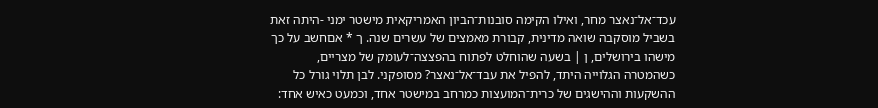עכד־אל־נאצר מחר, ואילו הקימה סובנות־הביון האמריקאית מישטר ימני -היתה זאת בשביל מוסקבה שואה מדינית, קבורת מאמצים של עשרים שנה. ך * אםחשב על כך מישהו בירושלים, ן | בשעה שהוחלט לפתוח בהפצצה־לעומק של מצריים, כשהמטרה הגלוייה היתד, להפיל את עבד־אל־נאצר? מסופקני. לבן תלוי גורל כל ההשקעות וההישגים של כרית־המועצות כמרחב במישטר אחד, וכמעט כאיש אחד: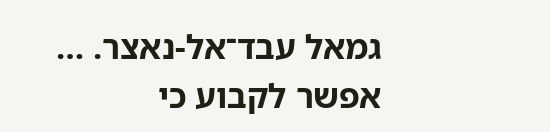גמאל עבד־אל-נאצר. … אפשר לקבוע כי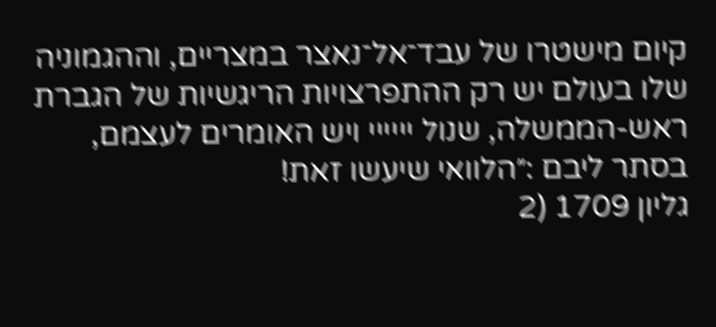קיום מישטרו של עבד־אל־נאצר במצריים, וההגמוניה שלו בעולם יש רק ההתפרצויות הריגשיות של הגברת ראש-הממשלה, שנול יייייי ויש האומרים לעצמם, בסתר ליבם :״הלוואי שיעשו זאת!
גליון 1709 (2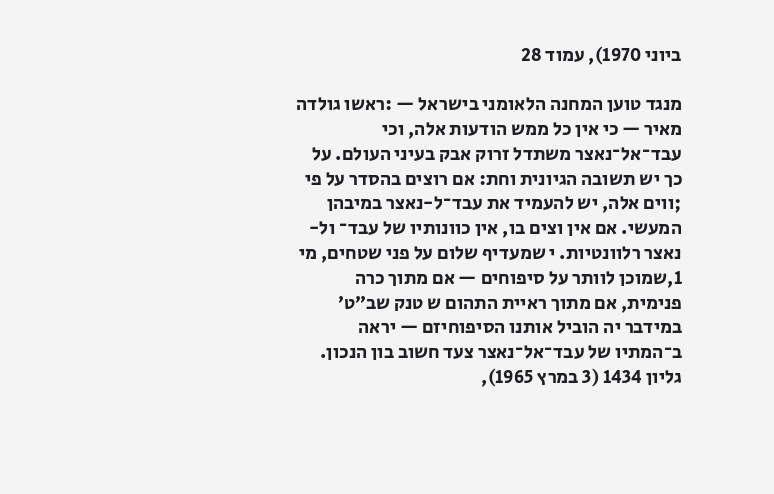ביוני 1970), עמוד 28

מנגד טוען המחנה הלאומני בישראל — :ראשו גולדה מאיר — כי אין כל ממש הודעות אלה, וכי עבד־אל־נאצר משתדל זרוק אבק בעיני העולם. על כך יש תשובה הגיונית וחת: אם רוצים בהסדר על פי ;ווים אלה, יש להעמיד את עבד־ל-נאצר במיבהן המעשי. אם אין וצים בו, אין כוונותיו של עבד־ ול-נאצר רלוונטיות. י שמעדיף שלום על פני שטחים, מי 1,שמוכן לוותר על סיפוחים — אם מתוך כרה פנימית, אם מתוך ראיית התהום ש טנק שב״ט׳ במידבר יה הוביל אותנו הסיפוחיזם — יראה ב־המתיו של עבד־אל־נאצר צעד חשוב בון הנכון.
גליון 1434 (3 במרץ 1965),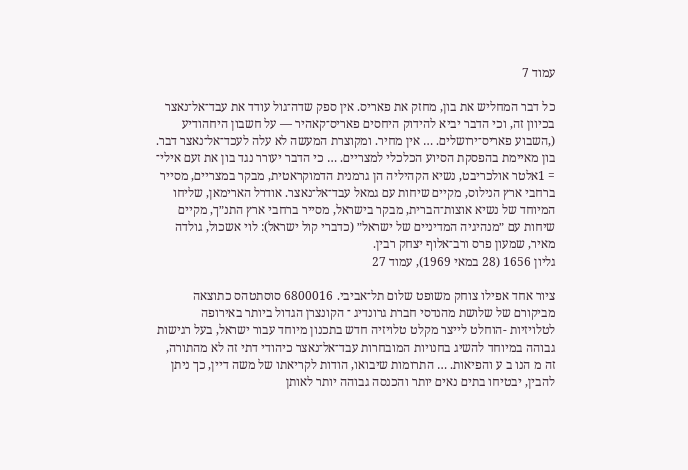עמוד 7

כל דבר המחליש את בון, מחזק את פאריס. אין ספק שדה־גול עודד את עבד־אל־נאצר בכיוון זה, וכי הדבר יביא להידוק היחסים פאריס־קאהיר — על חשבון היחהודיע (,השבוע פאריס־ירושלים. … אין מחיר. ומקוצרת המעשה לא עלה לעכד־אל־נאצר דבר. בון מאיימת בהפסקת הסיוע הכלכלי למצריים. … כי הדבר יעורר נגד בון את זעם אילי־ = 1אלטר אולכריבט, נשיא הקהיליה הן גרמנית הדמוקראטית, מבקר במצריים, מסייר ברחבי ארץ הנילוס, מקיים שיחות עם גמאל עבד־אל־נאצר. אודרל הארימאן, שליחו המיוחד של נשיא אוצות־הברית, מבקר בישראל, מסייר ברחבי ארץ התנ״ך, מקיים שיחות עם ״מנהיגיה המדיניים של ישראל״ (כדברי קול ישראל): לוי אשכול, גולדה מאיר, שמעון פרס ורב־אלוף יצחק רבין.
גליון 1656 (28 במאי 1969), עמוד 27

ציור אחד אפילו צוחק משופט שלום תל־אביבי. 6800016 סוסתטהס כתוצאה מביקורם של שלושת מהנדסי חברת גרונדיג ־ הקונצרן הגדול ביותר באירופה לטלויזיות -הוחלט לייצר מקלט טלויזיה חדש בתכנון מיוחד עבור ישראל, בעל רגישות גבוהה במיוחד להשיג בחנויות המובחרות עבד־אל־נאצר כיהודי דתי זה לא מהתורה, זה מ הנו ב ע והפיאות. … התרומות שיבואו, הודות לקריאתו של משה דיין, כך ניתן להבין, יבטיחו בתים נאים יותר והכנסה גבוהה יותר לאותן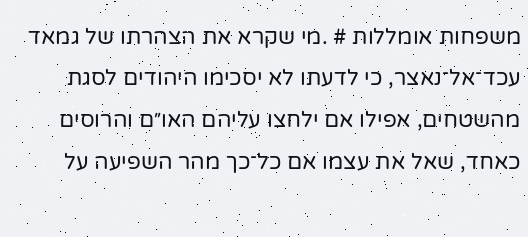משפחות אומללות # .מי שקרא את הצהרתו של גמאד עכד־אל־נאצר, כי לדעתו לא יסכימו היהודים לסגת מהשטחים, אפילו אם ילחצו עליהם האו״ם והרוסים כאחד, שאל את עצמו אם כל־כך מהר השפיעה על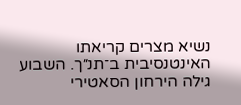נשיא מצרים קריאתו האינטנסיבית ב־תנ״ך. השבוע גילה הירחון הסאטירי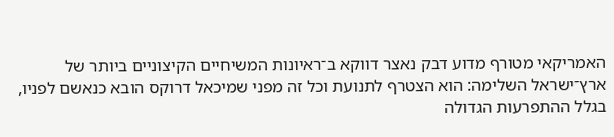האמריקאי מטורף מדוע דבק נאצר דווקא ב־ראיונות המשיחיים הקיצוניים ביותר של ארץ־ישראל השלימה: הוא הצטרף לתנועת וכל זה מפני שמיכאל דרוקס הובא כנאשם לפניו, בגלל ההתפרעות הגדולה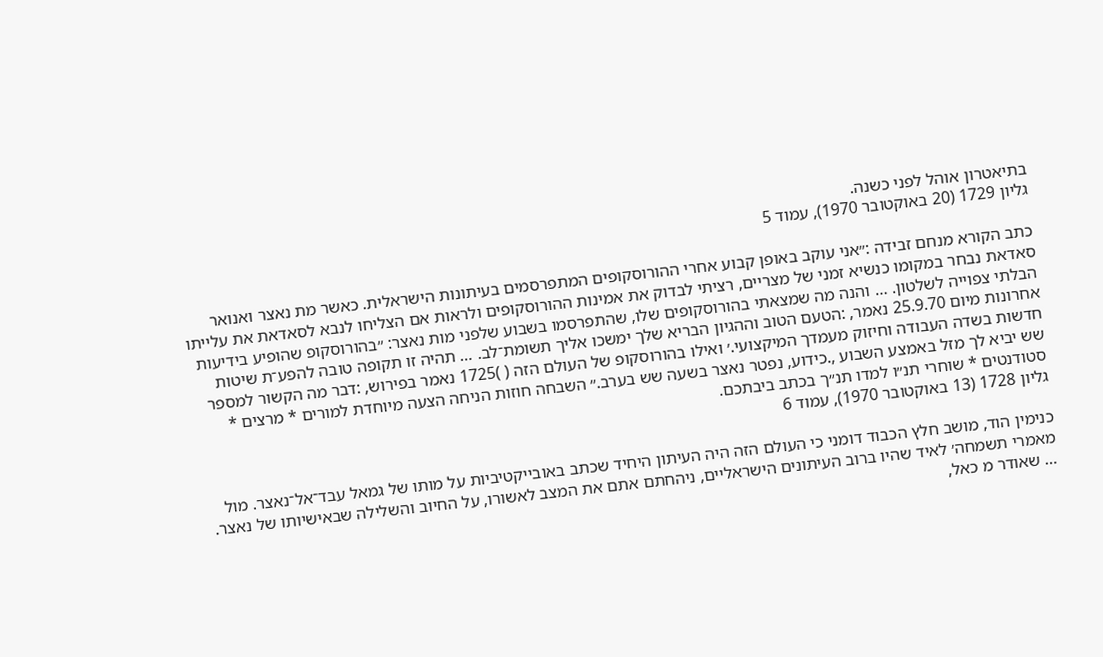בתיאטרון אוהל לפני כשנה.
גליון 1729 (20 באוקטובר 1970), עמוד 5

כתב הקורא מנחם זבידה :״אני עוקב באופן קבוע אחרי ההורוסקופים המתפרסמים בעיתונות הישראלית. כאשר מת נאצר ואנואר סאדאת נבחר במקומו כנשיא זמני של מצריים, רציתי לבדוק את אמינות ההורוסקופים ולראות אם הצליחו לנבא לסאדאת את עלייתו הבלתי צפוייה לשלטון. … והנה מה שמצאתי בהורוסקופים שלו, שהתפרסמו בשבוע שלפני מות נאצר: ״בהורוסקופ שהופיע בידיעות אחרונות מיום 25.9.70 נאמר, :הטעם הטוב וההגיון הבריא שלך ימשכו אליך תשומת־לב. … תהיה זו תקופה טובה להפע־ת שיטות חדשות בשדה העבודה וחיזוק מעמדך המיקצועי.׳ ואילו בהורוסקופ של העולם הזה ( )1725 נאמר בפירוש, :דבר מה הקשור למספר שש יביא לך מזל באמצע השבוע ,.כידוע, נפטר נאצר בשעה שש בערב.״ השבחה חוזות הניחה הצעה מיוחדת למורים * מרצים * סטודנטים * שוחרי תנ״ו למדו תנ״ך בכתב ביבתכם.
גליון 1728 (13 באוקטובר 1970), עמוד 6

כנימין הוד, מושב חלץ הכבוד דומני כי העולם הזה היה העיתון היחיד שכתב באובייקטיביות על מותו של גמאל עבד־אל־נאצר. מול מאמרי תשמחה׳ לאיד שהיו ברוב העיתונים הישראליים, ניהחתם אתם את המצב לאשורו, על החיוב והשלילה שבאישיותו של נאצר. … שאודר מ כאל,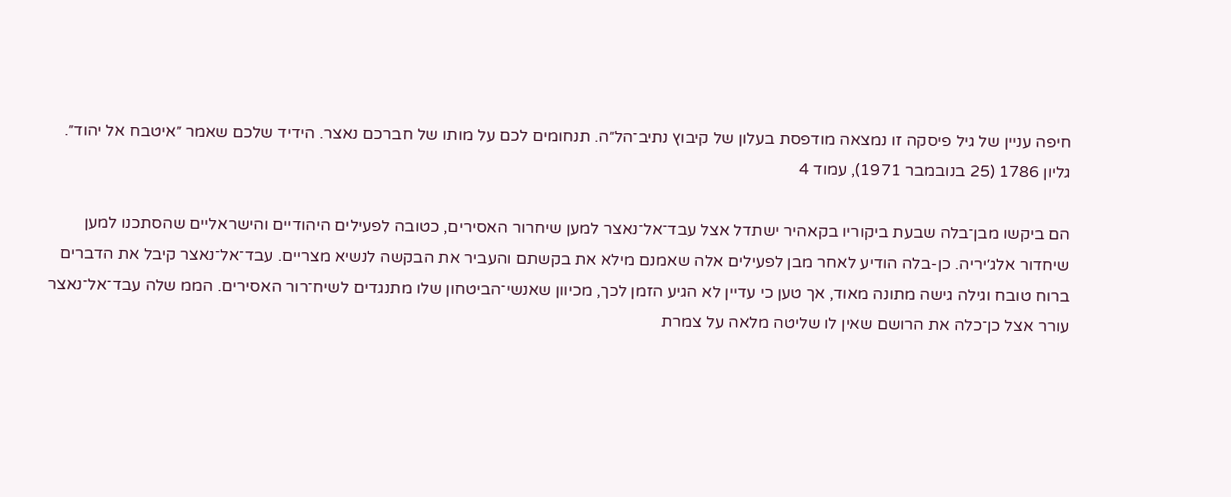חיפה עניין של גיל פיסקה זו נמצאה מודפסת בעלון של קיבוץ נתיב־הל״ה. תנחומים לכם על מותו של חברכם נאצר. הידיד שלכם שאמר ״איטבח אל יהוד״.
גליון 1786 (25 בנובמבר 1971), עמוד 4

הם ביקשו מבן־בלה שבעת ביקוריו בקאהיר ישתדל אצל עבד־אל־נאצר למען שיחרור האסירים, כטובה לפעילים היהודיים והישראליים שהסתכנו למען שיחדור אלג׳יריה. כן-בלה הודיע לאחר מבן לפעילים אלה שאמנם מילא את בקשתם והעביר את הבקשה לנשיא מצריים. עבד־אל־נאצר קיבל את הדברים ברוח טובח וגילה גישה מתונה מאוד, אך טען כי עדיין לא הגיע הזמן לכך, מכיוון שאנשי־הביטחון שלו מתנגדים לשיח־רור האסירים. הממ שלה עבד־אל־נאצר עורר אצל כן־כלה את הרושם שאין לו שליטה מלאה על צמרת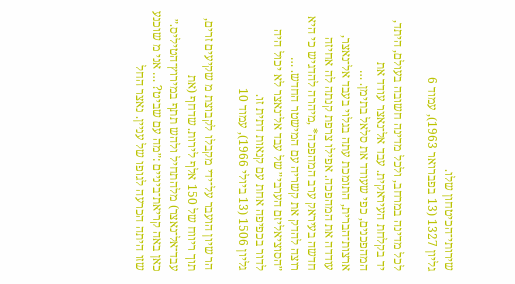שירותי־הכיטחון שלו.
גליון 1327 (13 בפברואר 1963), עמוד 6

לכל מדינה במרחב, ולכל מדינה חשובה בעולם, היתד, יד בקלחת העיראקית. עבד אל־נאצר עודד את המהפכנים, כפי שעודד את סלאל בתימן. … ארצות־הברית, התומכת עתה בגלוי בעבד אל־נאצר, עודדה את המהפכה. אפילו צרפת קנתה לה אחיזה חדשה בעיראק ערב המהפכה* ,מיהרה להדגיש כי היא רוצה להדק את קשריה עם המישטר החדש. … ״הסוציאליזם הערבי״ של עבד אל־נאצר לא יכול היה לדור בכפיפה אחת עם קנאות דתית זו.
גליון 1506 (13 ביולי 1966), עמוד 10

הר שיון הועבר על־ידי מקבלו לקבוצת מ שקיעים זרים, תוך ריווח של 150 אלף לירות. שדחף (את עבד־אל־נאצר) מלהתחיל ולהש תתף במירוץ־הטיליס.״ כאן באה קריאת־ביניים :״מה עם שביט? … אני מ שוכנע שזו היתה הכרעה לגופו של עניין. נאצר החל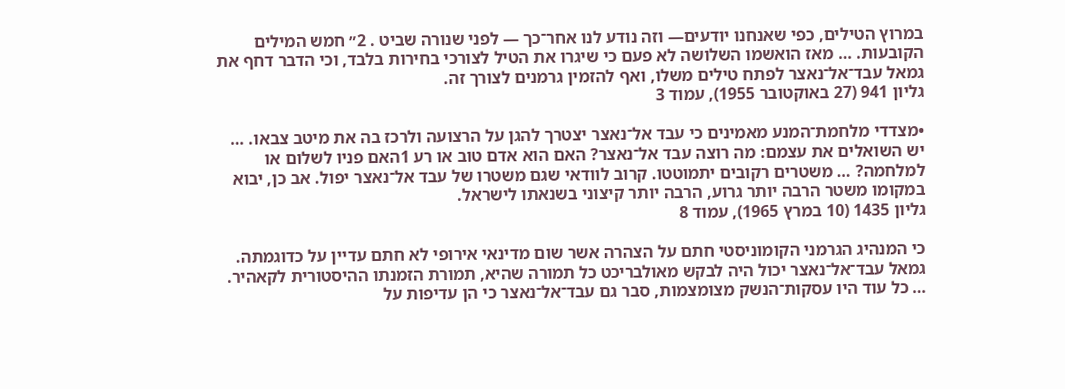במרוץ הטילים, כפי שאנחנו יודעים— וזה נודע לנו אחר־כך — לפני שנורה שביט . 2״ חמש המילים הקובעות. … מאז הואשמו השלושה לא פעם כי שיגרו את הטיל לצורכי בחירות בלבד, וכי הדבר דחף את גמאל עבד־אל־נאצר לפתח טילים משלו, ואף להזמין גרמנים לצורך זה.
גליון 941 (27 באוקטובר 1955), עמוד 3

•מצדדי מלחמת־המנע מאמינים כי עבד אל־נאצר יצטרך להגן על הרצועה ולרכז בה את מיטב צבאו. … יש השואלים את עצמם: מה רוצה עבד אל־נאצר? האם הוא אדם טוב או רע 1האם פניו לשלום או למלחמה? … משטרים רקובים יתמוטטו. קרוב לוודאי שגם משטרו של עבד אל־נאצר יפול. אב כן, יבוא במקומו משטר הרבה יותר גרוע, הרבה יותר קיצוני בשנאתו לישראל.
גליון 1435 (10 במרץ 1965), עמוד 8

כי המנהיג הגרמני הקומוניסטי חתם על הצהרה אשר שום מדינאי אירופי לא חתם עדיין על כדוגמתה. גמאל עבד־אל־נאצר יכול היה לבקש מאולבריכט כל תמורה שהיא, תמורת הזמנתו ההיסטורית לקאהיר. … כל עוד היו עסקות־הנשק מצומצמות, סבר גם עבד־אל־נאצר כי הן עדיפות על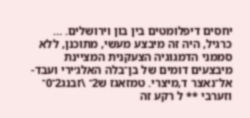יחסים דיפלומטים בין בון וירושלים. … כרגיל, היה זה מיבצע מעשי, מתוכנן, ללא סממני הדמגוגיה הצעקנית המציינת מיבצעים דומים של בן־בלה האלג׳ירי ועבד-אל־נאצר ד,מיצרי. טמזאגז ש2־ \זבנג2־0־ וזערבי ** ל רקע זה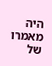היה מאמרו של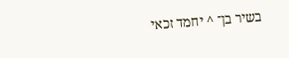בשיר בן־ ^ יחמד זכאי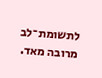לתשומת־לב מרובה מאד.